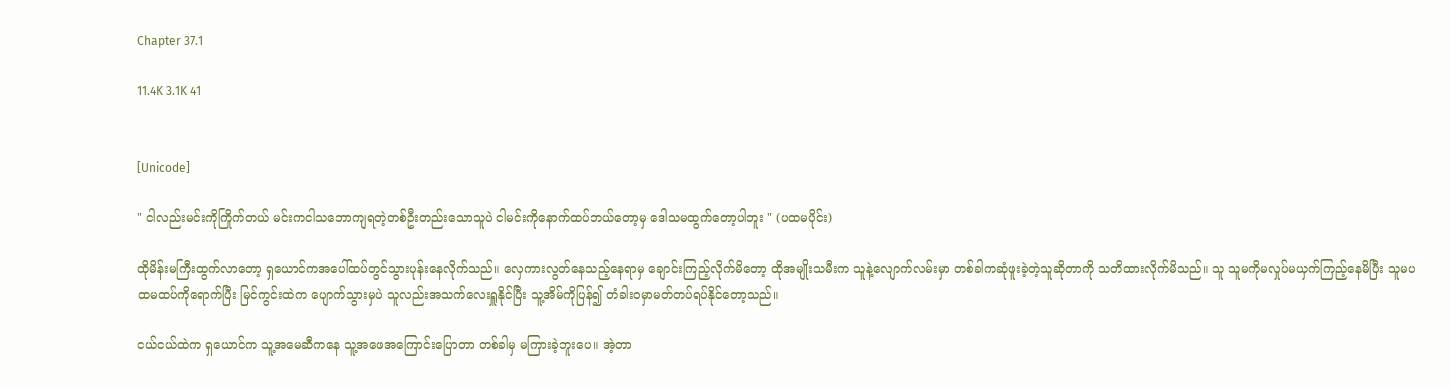Chapter 37.1

11.4K 3.1K 41


[Unicode]

" ငါလည်းမင်းကိုကြိုက်တယ် မင်းကငါသဘောကျရတဲ့တစ်ဦးတည်းသောသူပဲ ငါမင်းကိုနောက်ထပ်ဘယ်တော့မှ ဒေါသမထွက်တော့ပါဘူး " (ပထမပိုင်း)

ထိုမိန်းမကြီးထွက်လာတော့ ရှယောင်ကအပေါ်ထပ်တွင်သွားပုန်းနေလိုက်သည်။ လှေကားလွတ်နေသည့်နေရာမှ ချောင်းကြည့်လိုက်မိတော့ ထိုအမျိုးသမီးက သူနဲ့လျောက်လမ်းမှာ တစ်ခါကဆုံဖူးခဲ့တဲ့သူဆိုတာကို သတိထားလိုက်မိသည်။ သူ သူမကိုမလှုပ်မယှက်ကြည့်နေမိပြီး သူမပထမထပ်ကိုရောက်ပြီး မြင်ကွင်းထဲက ပျောက်သွားမှပဲ သူလည်းအသက်လေးရှူနိုင်ပြီး သူ့အိမ်ကိုပြန်၍ တံခါးဝမှာမတ်တပ်ရပ်နိုင်တော့သည်။

ငယ်ငယ်ထဲက ရှယောင်က သူ့အမေဆီကနေ သူ့အဖေအကြောင်းပြောတာ တစ်ခါမှ မကြားခဲ့ဘူးပေ။ အဲ့တာ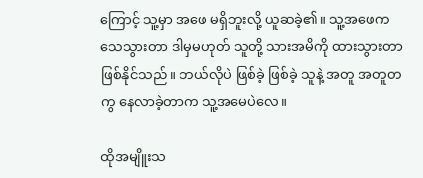ကြောင့် သူ့မှာ အဖေ မရှိဘူးလို့ ယူဆခဲ့၏။ သူ့အဖေက သေသွားတာ ဒါမှမဟုတ် သူတို့ သားအမိကို ထားသွားတာ ဖြစ်နိုင်သည်။ ဘယ်လိုပဲ ဖြစ်ခဲ့ ဖြစ်ခဲ့ သူနဲ့ အတူ အတူတကွ နေလာခဲ့တာက သူ့အမေပဲလေ။

ထိုအမျိူးသ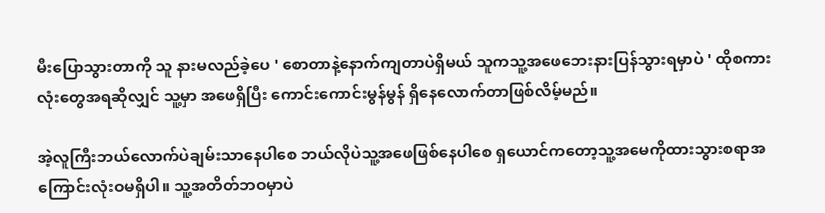မီးပြောသွားတာကို သူ နားမလည်ခဲ့ပေ ' စောတာနဲ့နောက်ကျတာပဲရှိမယ် သူကသူ့အဖေဘေးနားပြန်သွားရမှာပဲ ' ထိုစကားလုံးတွေအရဆိုလျှင် သူ့မှာ အဖေရှိပြီး ကောင်းကောင်းမွန်မွန် ရှိနေလောက်တာဖြစ်လိမ့်မည်။

အဲ့လူကြီးဘယ်လောက်ပဲချမ်းသာနေပါစေ ဘယ်လိုပဲသူ့အဖေဖြစ်နေပါစေ ရှယောင်ကတော့သူ့အမေကိုထားသွားစရာအကြောင်းလုံးဝမရှိပါ။ သူ့အတိတ်ဘဝမှာပဲ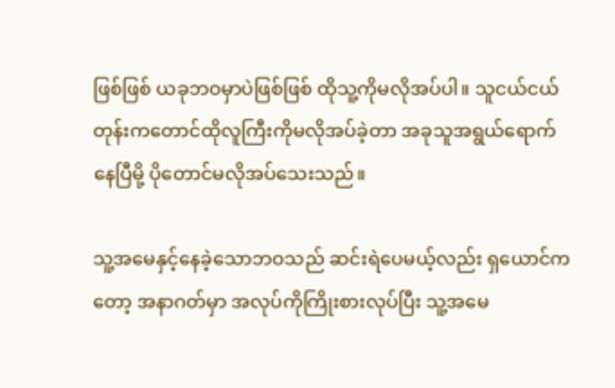ဖြစ်ဖြစ် ယခုဘဝမှာပဲဖြစ်ဖြစ် ထိုသူ့ကိုမလိုအပ်ပါ။ သူငယ်ငယ်တုန်းကတောင်ထိုလူကြီးကိုမလိုအပ်ခဲ့တာ အခုသူအရွယ်ရောက်နေပြီမို့ ပိုတောင်မလိုအပ်သေးသည်။

သူ့အမေနှင့်နေခဲ့သောဘဝသည် ဆင်းရဲပေမယ့်လည်း ရှယောင်ကတော့ အနာဂတ်မှာ အလုပ်ကိုကြိုးစားလုပ်ပြီး သူ့အမေ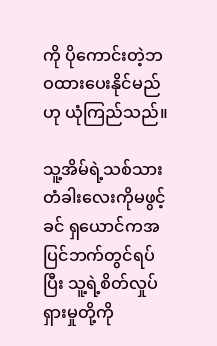ကို ပိုကောင်းတဲ့ဘဝထားပေးနိုင်မည်ဟု ယုံကြည်သည်။

သူ့အိမ်ရဲ့သစ်သားတံခါးလေးကိုမဖွင့်ခင် ရှယောင်ကအပြင်ဘက်တွင်ရပ်ပြီး သူ့ရဲ့စိတ်လှုပ်ရှားမှုတို့ကို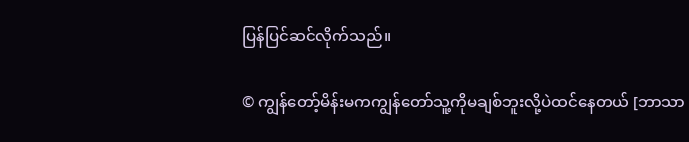ပြန်ပြင်ဆင်လိုက်သည်။

© ကျွန်တော့်မိန်းမကကျွန်တော်သူ့ကိုမချစ်ဘူးလို့ပဲထင်နေတယ် [ဘာသာ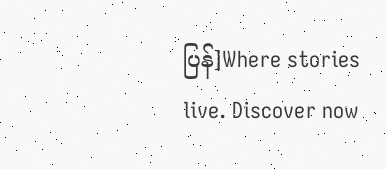ပြန်]Where stories live. Discover now